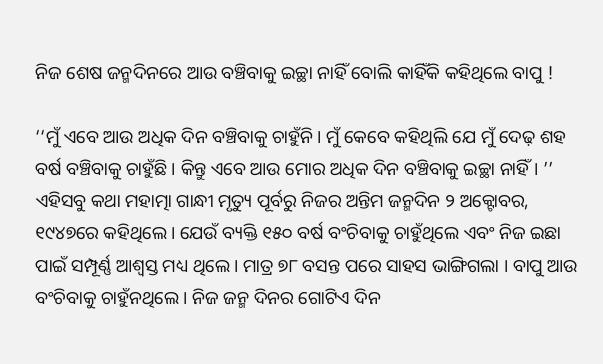ନିଜ ଶେଷ ଜନ୍ମଦିନରେ ଆଉ ବଞ୍ଚିବାକୁ ଇଚ୍ଛା ନାହିଁ ବୋଲି କାହିଁକି କହିଥିଲେ ବାପୁ !

‘‘ମୁଁ ଏବେ ଆଉ ଅଧିକ ଦିନ ବଞ୍ଚିବାକୁ ଚାହୁଁନି। ମୁଁ କେବେ କହିଥିଲି ଯେ ମୁଁ ଦେଢ଼ ଶହ ବର୍ଷ ବଞ୍ଚିବାକୁ ଚାହୁଁଛି। କିନ୍ତୁ ଏବେ ଆଉ ମୋର ଅଧିକ ଦିନ ବଞ୍ଚିବାକୁ ଇଚ୍ଛା ନାହିଁ। ’’ ଏହିସବୁ କଥା ମହାତ୍ମା ଗାନ୍ଧୀ ମୃତ୍ୟୁ ପୂର୍ବରୁ ନିଜର ଅନ୍ତିମ ଜନ୍ମଦିନ ୨ ଅକ୍ଟୋବର, ୧୯୪୭ରେ କହିଥିଲେ। ଯେଉଁ ବ୍ୟକ୍ତି ୧୫୦ ବର୍ଷ ବଂଚିବାକୁ ଚାହୁଁଥିଲେ ଏବଂ ନିଜ ଇଛା ପାଇଁ ସମ୍ପୂର୍ଣ୍ଣ ଆଶ୍ବସ୍ତ ମଧ୍ୟ ଥିଲେ। ମାତ୍ର ୭୮ ବସନ୍ତ ପରେ ସାହସ ଭାଙ୍ଗିଗଲା । ବାପୁ ଆଉ ବଂଚିବାକୁ ଚାହୁଁନଥିଲେ । ନିଜ ଜନ୍ମ ଦିନର ଗୋଟିଏ ଦିନ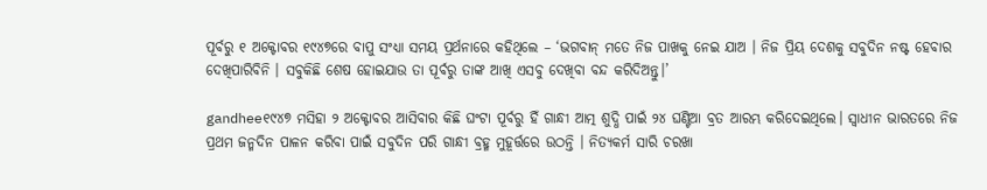ପୂର୍ବରୁ ୧ ଅକ୍ଟୋବର ୧୯୪୭ରେ ବାପୁ ସଂଧ୍ୟା ସମୟ ପ୍ରର୍ଥନାରେ କହିଥିଲେ – ‘ଭଗବାନ୍ ମତେ ନିଜ ପାଖକୁ ନେଇ ଯାଅ । ନିଜ ପ୍ରିୟ ଦେଶକୁ ସବୁଦିନ ନଷ୍ଟ ହେବାର ଦେଖିପାରିବିନି । ସବୁକିଛି ଶେଷ ହୋଇଯାଉ ତା ପୂର୍ବରୁ ତାଙ୍କ ଆଖି ଏସବୁ ଦେଖିବା ବନ୍ଦ କରିଦିଅନ୍ତୁ।’

gandhee୧୯୪୭ ମସିହା ୨ ଅକ୍ଟୋବର ଆସିବାର କିଛି ଘଂଟା ପୂର୍ବରୁ ହିଁ ଗାନ୍ଧୀ ଆତ୍ମ ଶୁଦ୍ଧି ପାଇଁ ୨୪ ଘଣ୍ଟିଆ ବ୍ରତ ଆରମ୍ଭ କରିଦେଇଥିଲେ। ସ୍ବାଧୀନ ଭାରତରେ ନିଜ ପ୍ରଥମ ଜନ୍ମଦିନ ପାଳନ କରିବା ପାଇଁ ସବୁଦିନ ପରି ଗାନ୍ଧୀ ବ୍ରହ୍ମ ମୁହୂର୍ତ୍ତରେ ଉଠନ୍ତି । ନିତ୍ୟକର୍ମ ସାରି ଚରଖା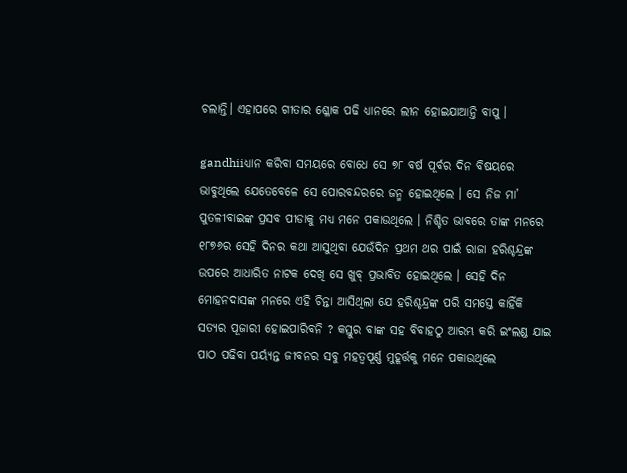ଚଲାନ୍ତି। ଏହାପରେ ଗୀତାର ଶ୍ଳୋକ ପଢି ଧ୍ୟାନରେ ଲୀନ ହୋଇଯାଆନ୍ତି ବାପୁ ।

gandhiiଧ୍ୟାନ କରିବା ସମୟରେ ବୋଧେ ସେ ୭୮ ବର୍ଷ ପୂର୍ବର ଦିନ ବିଷୟରେ ଭାବୁଥିଲେ ଯେତେବେଳେ ସେ ପୋରବନ୍ଦରରେ ଜନ୍ମ ହୋଇଥିଲେ । ସେ ନିଜ ମା’ ପୁତଳୀବାଇଙ୍କ ପ୍ରସବ ପୀଡାକୁ ମଧ୍ୟ ମନେ ପକାଉଥିଲେ । ନିଶ୍ଚିତ ଭାବରେ ତାଙ୍କ ମନରେ ୧୮୭୬ର ସେହି ଦିନର କଥା ଆସୁଥିବା ଯେଉଁଦିନ ପ୍ରଥମ ଥର ପାଇଁ ରାଜା ହରିଶ୍ଚନ୍ଦ୍ରଙ୍କ ଉପରେ ଆଧାରିତ ନାଟକ ଦେଖି ସେ ଖୁବ୍ ପ୍ରଭାବିତ ହୋଇଥିଲେ । ସେହି ଦିନ ମୋହନଦାସଙ୍କ ମନରେ ଏହି ଚିନ୍ତା ଆସିଥିଲା ଯେ ହରିଶ୍ଚନ୍ଦ୍ରଙ୍କ ପରି ସମସ୍ତେ କାହିଁକି ସତ୍ୟର ପୂଜାରୀ ହୋଇପାରିବନି ? କସ୍ତୁର ବାଙ୍କ ସହ ବିବାହଠୁ ଆରମ୍ଭ କରି ଇଂଲଣ୍ଡ ଯାଇ ପାଠ ପଢିବା ପର୍ୟ୍ୟନ୍ତ ଜୀବନର ସବୁ ମହତ୍ବପୂର୍ଣ୍ଣ ମୁହୂର୍ତ୍ତକୁ ମନେ ପକାଉଥିଲେ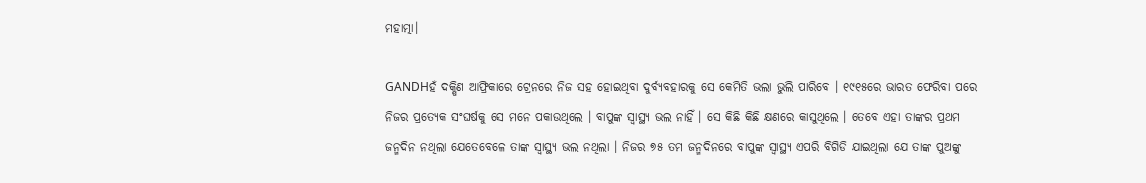ମହାତ୍ମା।

GANDHହଁ ଦକ୍ଷିଣ ଆଫ୍ରିକାରେ ଟ୍ରେନରେ ନିଜ ସହ ହୋଇଥିବା ଦୁର୍ବ୍ୟବହାରକୁ ସେ କେମିତି ଭଲା ଭୁଲି ପାରିବେ । ୧୯୧୫ରେ ଭାରତ ଫେରିବା ପରେ ନିଜର ପ୍ରତ୍ୟେକ ସଂଘର୍ଷକୁ ସେ ମନେ ପକାଉଥିଲେ । ବାପୁଙ୍କ ସ୍ବାସ୍ଥ୍ୟ ଭଲ ନାହିଁ । ସେ କିଛି କିଛି କ୍ଷଣରେ କାସୁଥିଲେ । ତେବେ ଏହା ତାଙ୍କର ପ୍ରଥମ ଜନ୍ମଦିନ ନଥିଲା ଯେତେବେଳେ ତାଙ୍କ ସ୍ବାସ୍ଥ୍ୟ ଭଲ ନଥିଲା । ନିଜର ୭୫ ତମ ଜନ୍ମଦିନରେ ବାପୁଙ୍କ ସ୍ବାସ୍ଥ୍ୟ ଏପରି ବିଗିଡି ଯାଇଥିଲା ଯେ ତାଙ୍କ ପୁଅଙ୍କୁ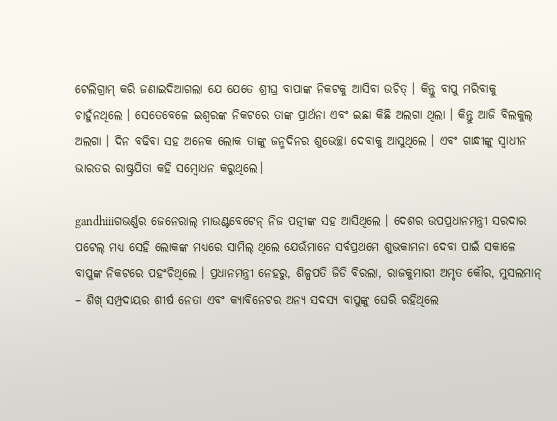ଟେଲିଗ୍ରାମ୍ କରି ଜଣାଇଦିଆଗଲା ଯେ ଯେତେ ଶ୍ରୀଘ୍ର ବାପାଙ୍କ ନିକଟକୁ ଆସିବା ଉଚିତ୍ । କିନ୍ତୁ ବାପୁ ମରିବାକୁ ଚାହୁଁନଥିଲେ । ସେତେବେଳେ ଇଶ୍ବରଙ୍କ ନିକଟରେ ତାଙ୍କ ପ୍ରାର୍ଥନା ଏବଂ ଇଛା କିଛି ଅଲଗା ଥିଲା । କିନ୍ତୁ ଆଜି ବିଲକୁଲ୍ ଅଲଗା । ଦିନ ବଢିବା ସହ ଅନେକ ଲୋକ ତାଙ୍କୁ ଜନ୍ମଦିନର ଶୁଭେଚ୍ଛା ଦେବାକୁ ଆସୁଥିଲେ । ଏବଂ ଗାନ୍ଧୀଙ୍କୁ ସ୍ବାଧୀନ ଭାରତର ରାଷ୍ଟ୍ରପିତା କହି ସମ୍ବୋଧନ କରୁଥିଲେ।

gandhiiiଗଭର୍ଣ୍ଣର ଜେନେରାଲ୍ ମାଉଣ୍ଟବେଟେନ୍ ନିଜ ପତ୍ନୀଙ୍କ ସହ ଆସିଥିଲେ । ଦେଶର ଉପପ୍ରଧାନମନ୍ତ୍ରୀ ସରଦାର ପଟେଲ୍ ମଧ୍ୟ ସେହି ଲୋକଙ୍କ ମଧ୍ୟରେ ସାମିଲ୍ ଥିଲେ ଯେଉଁମାନେ ସର୍ବପ୍ରଥମେ ଶୁଭକାମନା ଦେବା ପାଇଁ ସକାଳେ ବାପୁଙ୍କ ନିକଟରେ ପହଂଚିଥିଲେ । ପ୍ରଧାନମନ୍ତ୍ରୀ ନେହରୁ, ଶିଳ୍ପପତି ଜିଡି ବିରଲା, ରାଜକୁମାରୀ ଅମୃତ କୌର, ମୁସଲମାନ୍ – ଶିଖ୍ ସମ୍ପ୍ରଦାୟର ଶୀର୍ଷ ନେତା ଏବଂ କ୍ୟାବିନେଟର ଅନ୍ୟ ସଦସ୍ୟ ବାପୁଙ୍କୁ ଘେରି ରହିଥିଲେ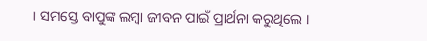। ସମସ୍ତେ ବାପୁଙ୍କ ଲମ୍ବା ଜୀବନ ପାଇଁ ପ୍ରାର୍ଥନା କରୁଥିଲେ ।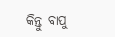କିନ୍ତୁ ବାପୁ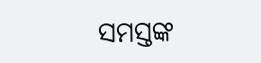ସମସ୍ତଙ୍କ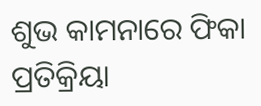ଶୁଭ କାମନାରେ ଫିକା ପ୍ରତିକ୍ରିୟା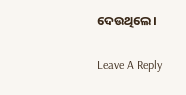ଦେଉଥିଲେ।

Leave A Reply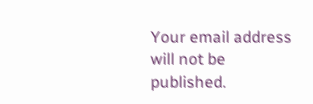Your email address will not be published.